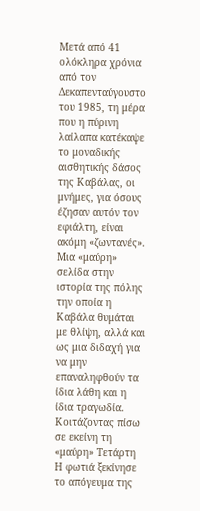Μετά από 41 ολόκληρα χρόνια από τον Δεκαπενταύγουστο του 1985, τη μέρα που η πύρινη λαίλαπα κατέκαψε το μοναδικής αισθητικής δάσος της Καβάλας, οι μνήμες, για όσους έζησαν αυτόν τον εφιάλτη, είναι ακόμη «ζωντανές». Μια «μαύρη» σελίδα στην ιστορία της πόλης την οποία η Καβάλα θυμάται με θλίψη, αλλά και ως μια διδαχή για να μην επαναληφθούν τα ίδια λάθη και η ίδια τραγωδία.
Κοιτάζοντας πίσω σε εκείνη τη «μαύρη» Τετάρτη
Η φωτιά ξεκίνησε το απόγευμα της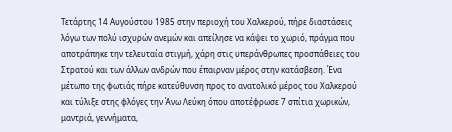Τετάρτης 14 Αυγούστου 1985 στην περιοχή του Χαλκερού, πήρε διαστάσεις λόγω των πολύ ισχυρών ανεμών και απείλησε να κάψει το χωριό, πράγμα που αποτράπηκε την τελευταία στιγμή, χάρη στις υπεράνθρωπες προσπάθειες του Στρατού και των άλλων ανδρών που έπαιρναν μέρος στην κατάσβεση. Ένα μέτωπο της φωτιάς πήρε κατεύθυνση προς το ανατολικό μέρος του Χαλκερού και τύλιξε στης φλόγες την Άνω Λεύκη όπου αποτέφρωσε 7 σπίτια χωρικών, μαντριά, γεννήματα,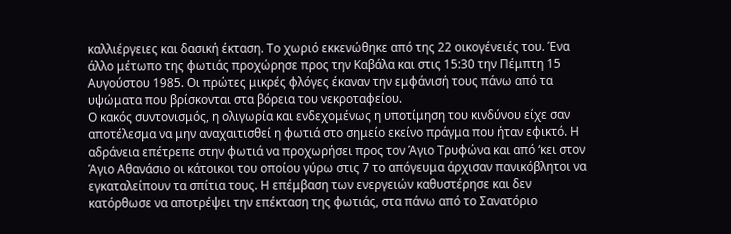καλλιέργειες και δασική έκταση. Το χωριό εκκενώθηκε από της 22 οικογένειές του. Ένα άλλο μέτωπο της φωτιάς προχώρησε προς την Καβάλα και στις 15:30 την Πέμπτη 15 Αυγούστου 1985. Οι πρώτες μικρές φλόγες έκαναν την εμφάνισή τους πάνω από τα υψώματα που βρίσκονται στα βόρεια του νεκροταφείου.
Ο κακός συντονισμός, η ολιγωρία και ενδεχομένως η υποτίμηση του κινδύνου είχε σαν αποτέλεσμα να μην αναχαιτισθεί η φωτιά στο σημείο εκείνο πράγμα που ήταν εφικτό. Η αδράνεια επέτρεπε στην φωτιά να προχωρήσει προς τον Άγιο Τρυφώνα και από ‘κει στον Άγιο Αθανάσιο οι κάτοικοι του οποίου γύρω στις 7 το απόγευμα άρχισαν πανικόβλητοι να εγκαταλείπουν τα σπίτια τους. Η επέμβαση των ενεργειών καθυστέρησε και δεν κατόρθωσε να αποτρέψει την επέκταση της φωτιάς, στα πάνω από το Σανατόριο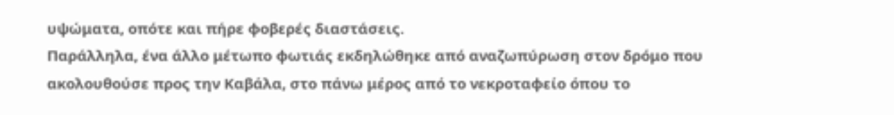υψώματα, οπότε και πήρε φοβερές διαστάσεις.
Παράλληλα, ένα άλλο μέτωπο φωτιάς εκδηλώθηκε από αναζωπύρωση στον δρόμο που ακολουθούσε προς την Καβάλα, στο πάνω μέρος από το νεκροταφείο όπου το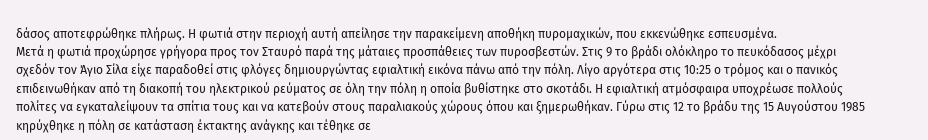δάσος αποτεφρώθηκε πλήρως. Η φωτιά στην περιοχή αυτή απείλησε την παρακείμενη αποθήκη πυρομαχικών, που εκκενώθηκε εσπευσμένα.
Μετά η φωτιά προχώρησε γρήγορα προς τον Σταυρό παρά της μάταιες προσπάθειες των πυροσβεστών. Στις 9 το βράδι ολόκληρο το πευκόδασος μέχρι σχεδόν τον Άγιο Σίλα είχε παραδοθεί στις φλόγες δημιουργώντας εφιαλτική εικόνα πάνω από την πόλη. Λίγο αργότερα στις 10:25 ο τρόμος και ο πανικός επιδεινωθήκαν από τη διακοπή του ηλεκτρικού ρεύματος σε όλη την πόλη η οποία βυθίστηκε στο σκοτάδι. Η εφιαλτική ατμόσφαιρα υποχρέωσε πολλούς πολίτες να εγκαταλείψουν τα σπίτια τους και να κατεβούν στους παραλιακούς χώρους όπου και ξημερωθήκαν. Γύρω στις 12 το βράδυ της 15 Αυγούστου 1985 κηρύχθηκε η πόλη σε κατάσταση έκτακτης ανάγκης και τέθηκε σε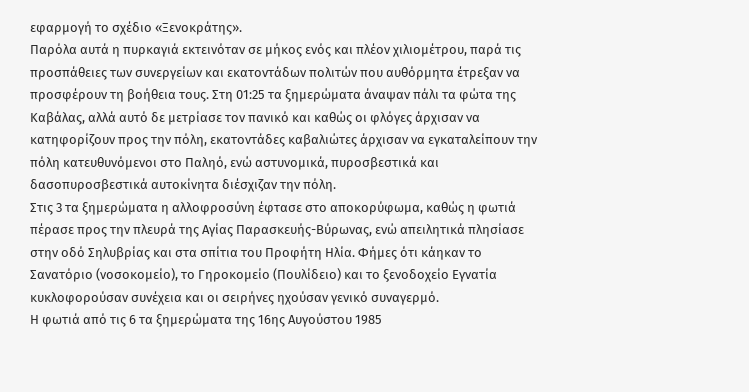εφαρμογή το σχέδιο «Ξενοκράτης».
Παρόλα αυτά η πυρκαγιά εκτεινόταν σε μήκος ενός και πλέον χιλιομέτρου, παρά τις προσπάθειες των συνεργείων και εκατοντάδων πολιτών που αυθόρμητα έτρεξαν να προσφέρουν τη βοήθεια τους. Στη 01:25 τα ξημερώματα άναψαν πάλι τα φώτα της Καβάλας, αλλά αυτό δε μετρίασε τον πανικό και καθώς οι φλόγες άρχισαν να κατηφορίζουν προς την πόλη, εκατοντάδες καβαλιώτες άρχισαν να εγκαταλείπουν την πόλη κατευθυνόμενοι στο Παληό, ενώ αστυνομικά, πυροσβεστικά και δασοπυροσβεστικά αυτοκίνητα διέσχιζαν την πόλη.
Στις 3 τα ξημερώματα η αλλοφροσύνη έφτασε στο αποκορύφωμα, καθώς η φωτιά πέρασε προς την πλευρά της Αγίας Παρασκευής-Βύρωνας, ενώ απειλητικά πλησίασε στην οδό Σηλυβρίας και στα σπίτια του Προφήτη Ηλία. Φήμες ότι κάηκαν το Σανατόριο (νοσοκομείο), το Γηροκομείο (Πουλίδειο) και το ξενοδοχείο Εγνατία κυκλοφορούσαν συνέχεια και οι σειρήνες ηχούσαν γενικό συναγερμό.
Η φωτιά από τις 6 τα ξημερώματα της 16ης Αυγούστου 1985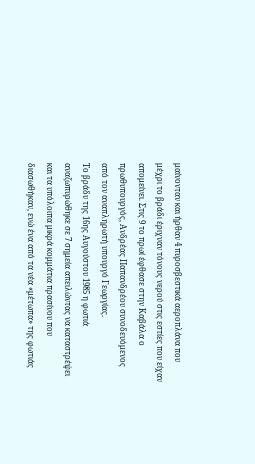μαίνονταν και ήρθαν 4 πυροσβεστικά αεροπλάνα που μέχρι το βράδι έριχναν τόνους νερού στις εστίες που είχαν απομείνει. Στις 9 το πρωί έφθασε στην Καβάλα ο πρωθυπουργός, Ανδρέας Παπανδρέου συνοδευόμενος από τον αναπληρωτή υπουργό Γεωργίας.
Το βράδυ της 16ης Αυγούστου 1985 η φωτιά αναζωπυρώθηκε σε 7 σημεία απειλώντας να καταστρέψει και τα υπόλοιπα μικρά κομμάτια πρασίνου που διασωθήκαν, ενώ ένα από τα νέα «μέτωπα» της φωτιάς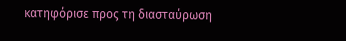κατηφόρισε προς τη διασταύρωση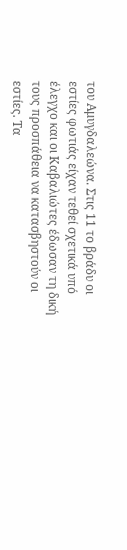του Αμυγδαλεώνα. Στις 11 το βράδυ οι εστίες φωτιάς είχαν τεθεί σχετικά υπό έλεγχο και οι Καβαλιώτες έδωσαν τη δική τους προσπάθεια να κατασβηστούν οι εστίες. Τα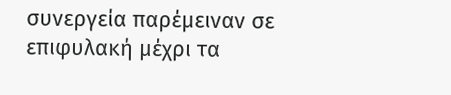συνεργεία παρέμειναν σε επιφυλακή μέχρι τα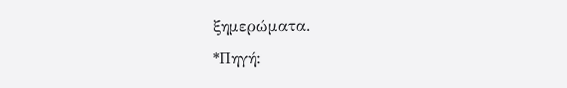ξημερώματα.
*Πηγή: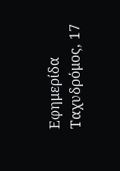Εφημερίδα Ταχυδρόμος, 17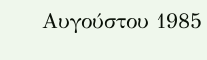Αυγούστου 1985